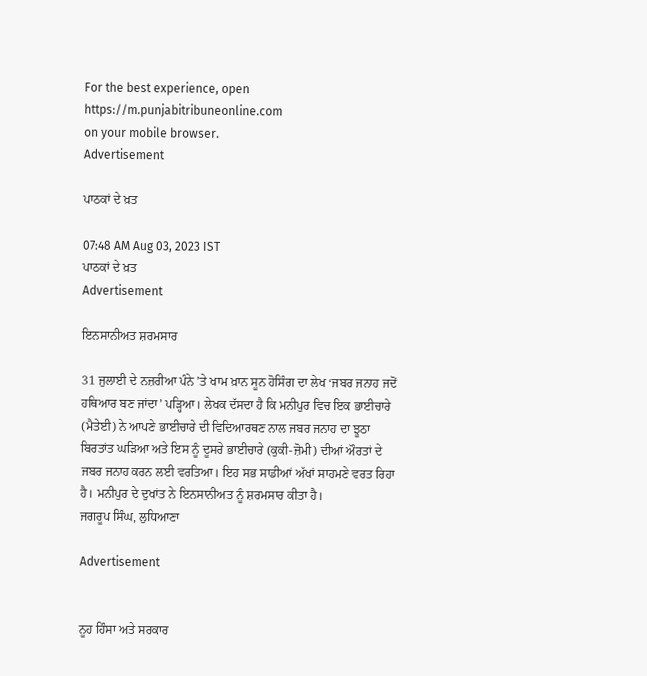For the best experience, open
https://m.punjabitribuneonline.com
on your mobile browser.
Advertisement

ਪਾਠਕਾਂ ਦੇ ਖ਼ਤ

07:48 AM Aug 03, 2023 IST
ਪਾਠਕਾਂ ਦੇ ਖ਼ਤ
Advertisement

ਇਨਸਾਨੀਅਤ ਸ਼ਰਮਸਾਰ

31 ਜੁਲਾਈ ਦੇ ਨਜ਼ਰੀਆ ਪੰਨੇ ’ਤੇ ਖਾਮ ਖ਼ਾਨ ਸੂਨ ਹੋਸਿੰਗ ਦਾ ਲੇਖ ‘ਜਬਰ ਜਨਾਹ ਜਦੋਂ ਹਥਿਆਰ ਬਣ ਜਾਂਦਾ’ ਪੜ੍ਹਿਆ। ਲੇਖਕ ਦੱਸਦਾ ਹੈ ਕਿ ਮਨੀਪੁਰ ਵਿਚ ਇਕ ਭਾਈਚਾਰੇ (ਮੈਤੇਈ) ਨੇ ਆਪਣੇ ਭਾਈਚਾਰੇ ਦੀ ਵਿਦਿਆਰਥਣ ਨਾਲ ਜਬਰ ਜਨਾਹ ਦਾ ਝੂਠਾ ਬਿਰਤਾਂਤ ਘੜਿਆ ਅਤੇ ਇਸ ਨੂੰ ਦੂਸਰੇ ਭਾਈਚਾਰੇ (ਕੁਕੀ-ਜ਼ੋਮੀ) ਦੀਆਂ ਔਰਤਾਂ ਦੇ ਜਬਰ ਜਨਾਹ ਕਰਨ ਲਈ ਵਰਤਿਆ। ਇਹ ਸਭ ਸਾਡੀਆਂ ਅੱਖਾਂ ਸਾਹਮਣੇ ਵਰਤ ਰਿਹਾ ਹੈ। ਮਨੀਪੁਰ ਦੇ ਦੁਖਾਂਤ ਨੇ ਇਨਸਾਨੀਅਤ ਨੂੰ ਸ਼ਰਮਸਾਰ ਕੀਤਾ ਹੈ।
ਜਗਰੂਪ ਸਿੰਘ, ਲੁਧਿਆਣਾ

Advertisement


ਨੂਹ ਹਿੰਸਾ ਅਤੇ ਸਰਕਾਰ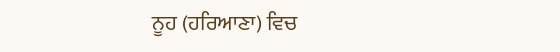ਨੂਹ (ਹਰਿਆਣਾ) ਵਿਚ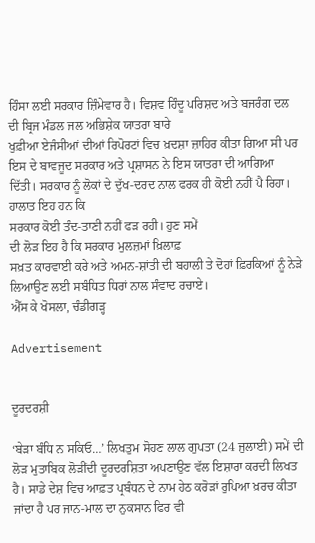ਹਿੰਸਾ ਲਈ ਸਰਕਾਰ ਜ਼ਿੰਮੇਵਾਰ ਹੈ। ਵਿਸ਼ਵ ਹਿੰਦੂ ਪਰਿਸ਼ਦ ਅਤੇ ਬਜਰੰਗ ਦਲ ਦੀ ਬ੍ਰਿਜ ਮੰਡਲ ਜਲ ਅਭਿਸ਼ੇਕ ਯਾਤਰਾ ਬਾਰੇ
ਖੁਫ਼ੀਆ ਏਜੰਸੀਆਂ ਦੀਆਂ ਰਿਪੋਰਟਾਂ ਵਿਚ ਖ਼ਦਸ਼ਾ ਜ਼ਾਹਿਰ ਕੀਤਾ ਗਿਆ ਸੀ ਪਰ ਇਸ ਦੇ ਬਾਵਜੂਦ ਸਰਕਾਰ ਅਤੇ ਪ੍ਰਸ਼ਾਸਨ ਨੇ ਇਸ ਯਾਤਰਾ ਦੀ ਆਗਿਆ ਦਿੱਤੀ। ਸਰਕਾਰ ਨੂੰ ਲੋਕਾਂ ਦੇ ਦੁੱਖ-ਦਰਦ ਨਾਲ ਫਰਕ ਹੀ ਕੋਈ ਨਹੀਂ ਪੈ ਰਿਹਾ। ਹਾਲਾਤ ਇਹ ਹਨ ਕਿ
ਸਰਕਾਰ ਕੋਈ ਤੰਦ-ਤਾਣੀ ਨਹੀਂ ਫੜ ਰਹੀ। ਹੁਣ ਸਮੇਂ
ਦੀ ਲੋੜ ਇਹ ਹੈ ਕਿ ਸਰਕਾਰ ਮੁਲਜ਼ਮਾਂ ਖ਼ਿਲਾਫ਼
ਸਖ਼ਤ ਕਾਰਵਾਈ ਕਰੇ ਅਤੇ ਅਮਨ-ਸ਼ਾਂਤੀ ਦੀ ਬਹਾਲੀ ਤੇ ਦੋਹਾਂ ਫ਼ਿਰਕਿਆਂ ਨੂੰ ਨੇੜੇ ਲਿਆਉਣ ਲਈ ਸਬੰਧਿਤ ਧਿਰਾਂ ਨਾਲ ਸੰਵਾਦ ਰਚਾਏ।
ਐੱਸ ਕੇ ਖੋਸਲਾ, ਚੰਡੀਗੜ੍ਹ

Advertisement


ਦੂਰਦਰਸ਼ੀ

‘ਬੇੜਾ ਬੰਧਿ ਨ ਸਕਿਓ…’ ਲਿਖਤੁਮ ਸੋਹਣ ਲਾਲ ਗੁਪਤਾ (24 ਜੁਲਾਈ) ਸਮੇਂ ਦੀ ਲੋੜ ਮੁਤਾਬਿਕ ਲੋੜੀਂਦੀ ਦੂਰਦਰਸ਼ਿਤਾ ਅਪਣਾਉਣ ਵੱਲ ਇਸ਼ਾਰਾ ਕਰਦੀ ਲਿਖਤ ਹੈ। ਸਾਡੇ ਦੇਸ਼ ਵਿਚ ਆਫ਼ਤ ਪ੍ਰਬੰਧਨ ਦੇ ਨਾਮ ਹੇਠ ਕਰੋੜਾਂ ਰੁਪਿਆ ਖ਼ਰਚ ਕੀਤਾ ਜਾਂਦਾ ਹੈ ਪਰ ਜਾਨ-ਮਾਲ ਦਾ ਨੁਕਸਾਨ ਫਿਰ ਵੀ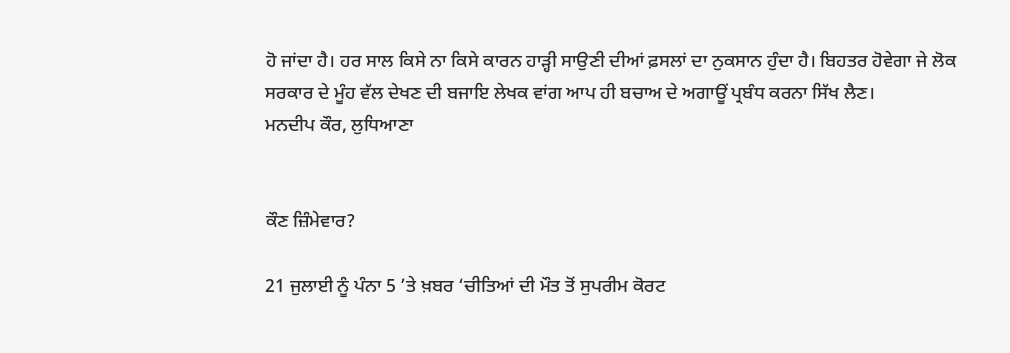ਹੋ ਜਾਂਦਾ ਹੈ। ਹਰ ਸਾਲ ਕਿਸੇ ਨਾ ਕਿਸੇ ਕਾਰਨ ਹਾੜ੍ਹੀ ਸਾਉਣੀ ਦੀਆਂ ਫ਼ਸਲਾਂ ਦਾ ਨੁਕਸਾਨ ਹੁੰਦਾ ਹੈ। ਬਿਹਤਰ ਹੋਵੇਗਾ ਜੇ ਲੋਕ ਸਰਕਾਰ ਦੇ ਮੂੰਹ ਵੱਲ ਦੇਖਣ ਦੀ ਬਜਾਇ ਲੇਖਕ ਵਾਂਗ ਆਪ ਹੀ ਬਚਾਅ ਦੇ ਅਗਾਊਂ ਪ੍ਰਬੰਧ ਕਰਨਾ ਸਿੱਖ ਲੈਣ।
ਮਨਦੀਪ ਕੌਰ, ਲੁਧਿਆਣਾ


ਕੌਣ ਜ਼ਿੰਮੇਵਾਰ?

21 ਜੁਲਾਈ ਨੂੰ ਪੰਨਾ 5 ’ਤੇ ਖ਼ਬਰ ‘ਚੀਤਿਆਂ ਦੀ ਮੌਤ ਤੋਂ ਸੁਪਰੀਮ ਕੋਰਟ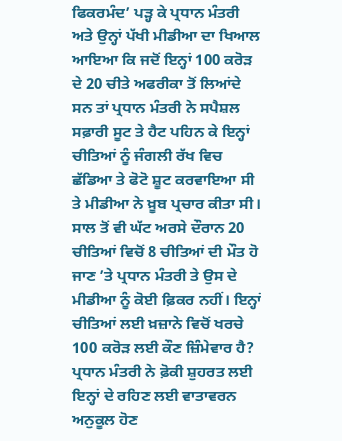ਫਿਕਰਮੰਦ’ ਪੜ੍ਹ ਕੇ ਪ੍ਰਧਾਨ ਮੰਤਰੀ ਅਤੇ ਉਨ੍ਹਾਂ ਪੱਖੀ ਮੀਡੀਆ ਦਾ ਖਿਆਲ ਆਇਆ ਕਿ ਜਦੋਂ ਇਨ੍ਹਾਂ 100 ਕਰੋੜ ਦੇ 20 ਚੀਤੇ ਅਫਰੀਕਾ ਤੋਂ ਲਿਆਂਦੇ ਸਨ ਤਾਂ ਪ੍ਰਧਾਨ ਮੰਤਰੀ ਨੇ ਸਪੈਸ਼ਲ ਸਫ਼ਾਰੀ ਸੂਟ ਤੇ ਹੈਟ ਪਹਿਨ ਕੇ ਇਨ੍ਹਾਂ ਚੀਤਿਆਂ ਨੂੰ ਜੰਗਲੀ ਰੱਖ ਵਿਚ ਛੱਡਿਆ ਤੇ ਫੋਟੋ ਸ਼ੂਟ ਕਰਵਾਇਆ ਸੀ ਤੇ ਮੀਡੀਆ ਨੇ ਖ਼ੂਬ ਪ੍ਰਚਾਰ ਕੀਤਾ ਸੀ। ਸਾਲ ਤੋਂ ਵੀ ਘੱਟ ਅਰਸੇ ਦੌਰਾਨ 20 ਚੀਤਿਆਂ ਵਿਚੋਂ 8 ਚੀਤਿਆਂ ਦੀ ਮੌਤ ਹੋ ਜਾਣ ’ਤੇ ਪ੍ਰਧਾਨ ਮੰਤਰੀ ਤੇ ਉਸ ਦੇ ਮੀਡੀਆ ਨੂੰ ਕੋਈ ਫ਼ਿਕਰ ਨਹੀਂ। ਇਨ੍ਹਾਂ ਚੀਤਿਆਂ ਲਈ ਖ਼ਜ਼ਾਨੇ ਵਿਚੋਂ ਖਰਚੇ 100 ਕਰੋੜ ਲਈ ਕੌਣ ਜ਼ਿੰਮੇਵਾਰ ਹੈ? ਪ੍ਰਧਾਨ ਮੰਤਰੀ ਨੇ ਫ਼ੋਕੀ ਸ਼ੁਹਰਤ ਲਈ ਇਨ੍ਹਾਂ ਦੇ ਰਹਿਣ ਲਈ ਵਾਤਾਵਰਨ ਅਨੁਕੂਲ ਹੋਣ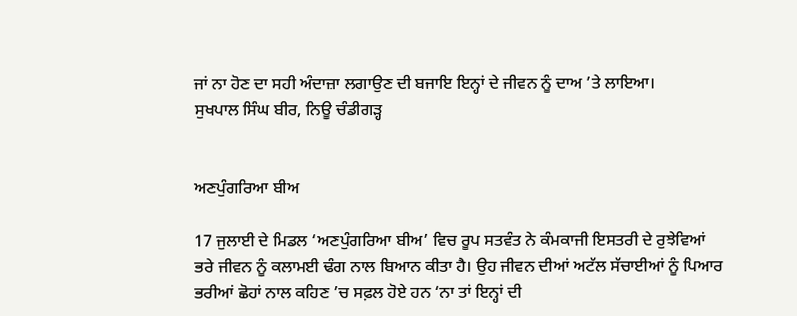ਜਾਂ ਨਾ ਹੋਣ ਦਾ ਸਹੀ ਅੰਦਾਜ਼ਾ ਲਗਾਉਣ ਦੀ ਬਜਾਇ ਇਨ੍ਹਾਂ ਦੇ ਜੀਵਨ ਨੂੰ ਦਾਅ ’ਤੇ ਲਾਇਆ।
ਸੁਖਪਾਲ ਸਿੰਘ ਬੀਰ, ਨਿਊ ਚੰਡੀਗੜ੍ਹ


ਅਣਪੁੰਗਰਿਆ ਬੀਅ

17 ਜੁਲਾਈ ਦੇ ਮਿਡਲ ‘ਅਣਪੁੰਗਰਿਆ ਬੀਅ’ ਵਿਚ ਰੂਪ ਸਤਵੰਤ ਨੇ ਕੰਮਕਾਜੀ ਇਸਤਰੀ ਦੇ ਰੁਝੇਵਿਆਂ ਭਰੇ ਜੀਵਨ ਨੂੰ ਕਲਾਮਈ ਢੰਗ ਨਾਲ ਬਿਆਨ ਕੀਤਾ ਹੈ। ਉਹ ਜੀਵਨ ਦੀਆਂ ਅਟੱਲ ਸੱਚਾਈਆਂ ਨੂੰ ਪਿਆਰ ਭਰੀਆਂ ਛੋਹਾਂ ਨਾਲ ਕਹਿਣ ’ਚ ਸਫ਼ਲ ਹੋਏ ਹਨ ‘ਨਾ ਤਾਂ ਇਨ੍ਹਾਂ ਦੀ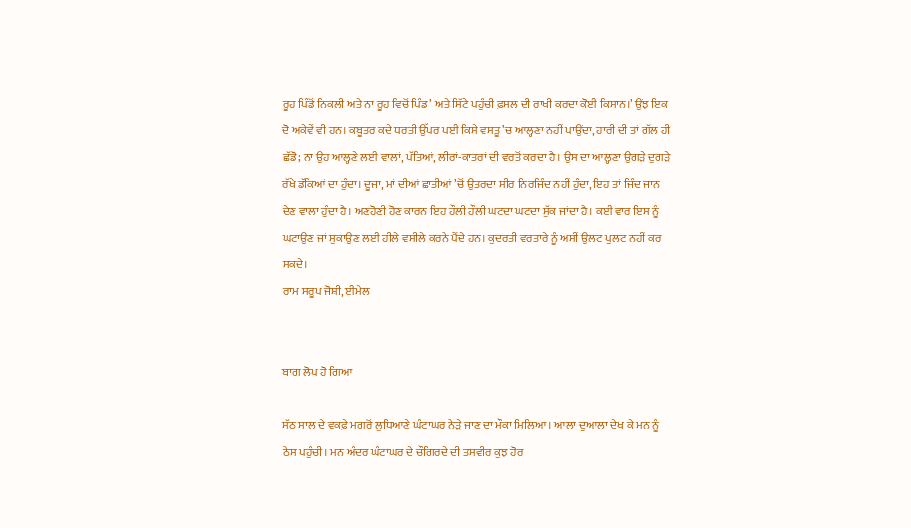ਰੂਹ ਪਿੰਡੋਂ ਨਿਕਲੀ ਅਤੇ ਨਾ ਰੂਹ ਵਿਚੋਂ ਪਿੰਡ’ ਅਤੇ ਸਿੱਟੇ ਪਹੁੰਚੀ ਫ਼ਸਲ ਦੀ ਰਾਖੀ ਕਰਦਾ ਕੋਈ ਕਿਸਾਨ।’ ਉਂਝ ਇਕ ਦੋ ਅਕੇਵੇਂ ਵੀ ਹਨ। ਕਬੂਤਰ ਕਦੇ ਧਰਤੀ ਉੱਪਰ ਪਈ ਕਿਸੇ ਵਸਤੂ ’ਚ ਆਲ੍ਹਣਾ ਨਹੀਂ ਪਾਉਂਦਾ, ਹਾਰੀ ਦੀ ਤਾਂ ਗੱਲ ਹੀ ਛੱਡੋ; ਨਾ ਉਹ ਆਲ੍ਹਣੇ ਲਈ ਵਾਲਾਂ, ਪੱਤਿਆਂ, ਲੀਰਾਂ-ਕਾਤਰਾਂ ਦੀ ਵਰਤੋਂ ਕਰਦਾ ਹੈ। ਉਸ ਦਾ ਆਲ੍ਹਣਾ ਉਗੜੇ ਦੁਗੜੇ ਰੱਖੇ ਡੱਕਿਆਂ ਦਾ ਹੁੰਦਾ। ਦੂਜਾ, ਮਾਂ ਦੀਆਂ ਛਾਤੀਆਂ ’ਚੋਂ ਉਤਰਦਾ ਸੀਰ ਨਿਰਜਿੰਦ ਨਹੀਂ ਹੁੰਦਾ, ਇਹ ਤਾਂ ਜਿੰਦ ਜਾਨ ਦੇਣ ਵਾਲਾ ਹੁੰਦਾ ਹੈ। ਅਣਹੋਣੀ ਹੋਣ ਕਾਰਨ ਇਹ ਹੌਲੀ ਹੌਲੀ ਘਟਦਾ ਘਟਦਾ ਸੁੱਕ ਜਾਂਦਾ ਹੈ। ਕਈ ਵਾਰ ਇਸ ਨੂੰ ਘਟਾਉਣ ਜਾਂ ਸੁਕਾਉਣ ਲਈ ਹੀਲੇ ਵਸੀਲੇ ਕਰਨੇ ਪੈਂਦੇ ਹਨ। ਕੁਦਰਤੀ ਵਰਤਾਰੇ ਨੂੰ ਅਸੀਂ ਉਲਟ ਪੁਲਟ ਨਹੀਂ ਕਰ ਸਕਦੇ।
ਰਾਮ ਸਰੂਪ ਜੋਸ਼ੀ, ਈਮੇਲ


ਬਾਗ ਲੋਪ ਹੋ ਗਿਆ

ਸੱਠ ਸਾਲ ਦੇ ਵਕਫ਼ੇ ਮਗਰੋਂ ਲੁਧਿਆਣੇ ਘੰਟਾਘਰ ਨੇੜੇ ਜਾਣ ਦਾ ਮੌਕਾ ਮਿਲਿਆ। ਆਲਾ ਦੁਆਲਾ ਦੇਖ ਕੇ ਮਨ ਨੂੰ ਠੇਸ ਪਹੁੰਚੀ। ਮਨ ਅੰਦਰ ਘੰਟਾਘਰ ਦੇ ਚੌਗਿਰਦੇ ਦੀ ਤਸਵੀਰ ਕੁਝ ਹੋਰ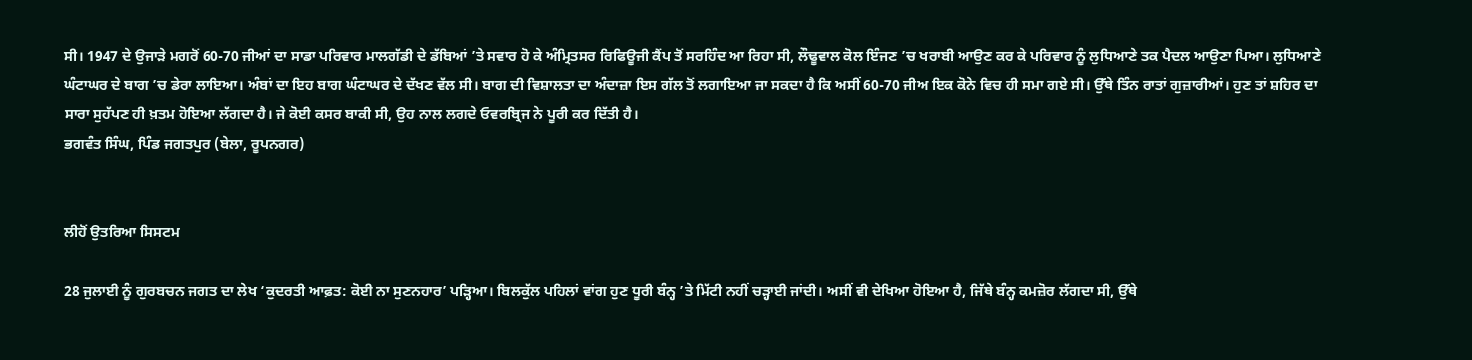ਸੀ। 1947 ਦੇ ਉਜਾੜੇ ਮਗਰੋਂ 60-70 ਜੀਆਂ ਦਾ ਸਾਡਾ ਪਰਿਵਾਰ ਮਾਲਗੱਡੀ ਦੇ ਡੱਬਿਆਂ ’ਤੇ ਸਵਾਰ ਹੋ ਕੇ ਅੰਮ੍ਰਿਤਸਰ ਰਿਫਿਊਜੀ ਕੈਂਪ ਤੋਂ ਸਰਹਿੰਦ ਆ ਰਿਹਾ ਸੀ, ਲੌਢੂਵਾਲ ਕੋਲ ਇੰਜਣ ’ਚ ਖਰਾਬੀ ਆਉਣ ਕਰ ਕੇ ਪਰਿਵਾਰ ਨੂੰ ਲੁਧਿਆਣੇ ਤਕ ਪੈਦਲ ਆਉਣਾ ਪਿਆ। ਲੁਧਿਆਣੇ ਘੰਟਾਘਰ ਦੇ ਬਾਗ ’ਚ ਡੇਰਾ ਲਾਇਆ। ਅੰਬਾਂ ਦਾ ਇਹ ਬਾਗ ਘੰਟਾਘਰ ਦੇ ਦੱਖਣ ਵੱਲ ਸੀ। ਬਾਗ ਦੀ ਵਿਸ਼ਾਲਤਾ ਦਾ ਅੰਦਾਜ਼ਾ ਇਸ ਗੱਲ ਤੋਂ ਲਗਾਇਆ ਜਾ ਸਕਦਾ ਹੈ ਕਿ ਅਸੀਂ 60-70 ਜੀਅ ਇਕ ਕੋਨੇ ਵਿਚ ਹੀ ਸਮਾ ਗਏ ਸੀ। ਉੱਥੇ ਤਿੰਨ ਰਾਤਾਂ ਗੁਜ਼ਾਰੀਆਂ। ਹੁਣ ਤਾਂ ਸ਼ਹਿਰ ਦਾ ਸਾਰਾ ਸੁਹੱਪਣ ਹੀ ਖ਼ਤਮ ਹੋਇਆ ਲੱਗਦਾ ਹੈ। ਜੇ ਕੋਈ ਕਸਰ ਬਾਕੀ ਸੀ, ਉਹ ਨਾਲ ਲਗਦੇ ਓਵਰਬ੍ਰਿਜ ਨੇ ਪੂਰੀ ਕਰ ਦਿੱਤੀ ਹੈ।
ਭਗਵੰਤ ਸਿੰਘ, ਪਿੰਡ ਜਗਤਪੁਰ (ਬੇਲਾ, ਰੂਪਨਗਰ)


ਲੀਹੋਂ ਉਤਰਿਆ ਸਿਸਟਮ

28 ਜੁਲਾਈ ਨੂੰ ਗੁਰਬਚਨ ਜਗਤ ਦਾ ਲੇਖ ‘ਕੁਦਰਤੀ ਆਫ਼ਤ: ਕੋਈ ਨਾ ਸੁਣਨਹਾਰ’ ਪੜ੍ਹਿਆ। ਬਿਲਕੁੱਲ ਪਹਿਲਾਂ ਵਾਂਗ ਹੁਣ ਧੂਰੀ ਬੰਨ੍ਹ ’ਤੇ ਮਿੱਟੀ ਨਹੀਂ ਚੜ੍ਹਾਈ ਜਾਂਦੀ। ਅਸੀਂ ਵੀ ਦੇਖਿਆ ਹੋਇਆ ਹੈ, ਜਿੱਥੇ ਬੰਨ੍ਹ ਕਮਜ਼ੋਰ ਲੱਗਦਾ ਸੀ, ਉੱਥੇ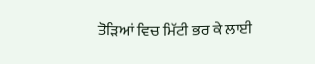ਤੋੜਿਆਂ ਵਿਚ ਮਿੱਟੀ ਭਰ ਕੇ ਲਾਈ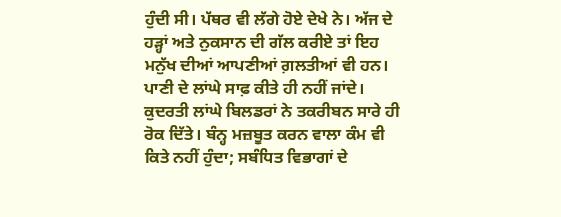ਹੁੰਦੀ ਸੀ। ਪੱਥਰ ਵੀ ਲੱਗੇ ਹੋਏ ਦੇਖੇ ਨੇ। ਅੱਜ ਦੇ ਹੜ੍ਹਾਂ ਅਤੇ ਨੁਕਸਾਨ ਦੀ ਗੱਲ ਕਰੀਏ ਤਾਂ ਇਹ ਮਨੁੱਖ ਦੀਆਂ ਆਪਣੀਆਂ ਗ਼ਲਤੀਆਂ ਵੀ ਹਨ। ਪਾਣੀ ਦੇ ਲਾਂਘੇ ਸਾਫ਼ ਕੀਤੇ ਹੀ ਨਹੀਂ ਜਾਂਦੇ। ਕੁਦਰਤੀ ਲਾਂਘੇ ਬਿਲਡਰਾਂ ਨੇ ਤਕਰੀਬਨ ਸਾਰੇ ਹੀ ਰੋਕ ਦਿੱਤੇ। ਬੰਨ੍ਹ ਮਜ਼ਬੂਤ ਕਰਨ ਵਾਲਾ ਕੰਮ ਵੀ ਕਿਤੇ ਨਹੀਂ ਹੁੰਦਾ; ਸਬੰਧਿਤ ਵਿਭਾਗਾਂ ਦੇ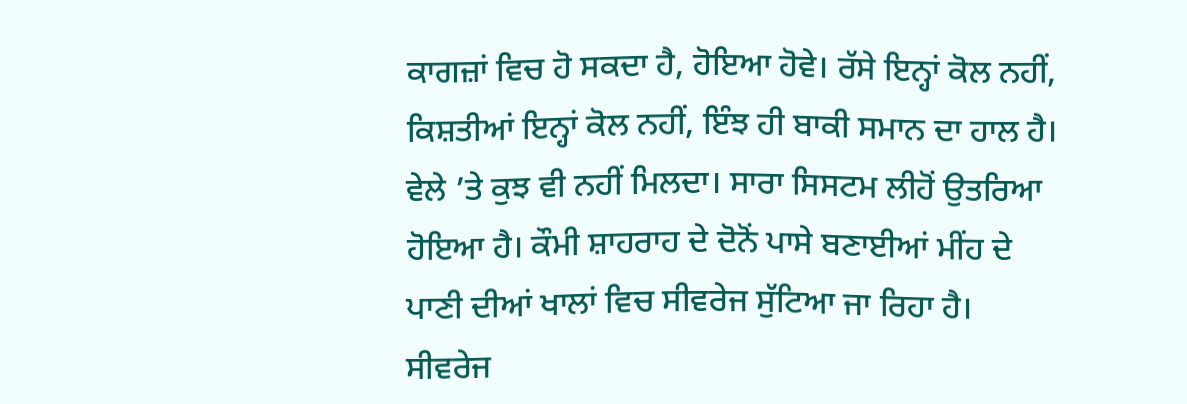ਕਾਗਜ਼ਾਂ ਵਿਚ ਹੋ ਸਕਦਾ ਹੈ, ਹੋਇਆ ਹੋਵੇ। ਰੱਸੇ ਇਨ੍ਹਾਂ ਕੋਲ ਨਹੀਂ, ਕਿਸ਼ਤੀਆਂ ਇਨ੍ਹਾਂ ਕੋਲ ਨਹੀਂ, ਇੰਝ ਹੀ ਬਾਕੀ ਸਮਾਨ ਦਾ ਹਾਲ ਹੈ। ਵੇਲੇ ’ਤੇ ਕੁਝ ਵੀ ਨਹੀਂ ਮਿਲਦਾ। ਸਾਰਾ ਸਿਸਟਮ ਲੀਹੋਂ ਉਤਰਿਆ ਹੋਇਆ ਹੈ। ਕੌਮੀ ਸ਼ਾਹਰਾਹ ਦੇ ਦੋਨੋਂ ਪਾਸੇ ਬਣਾਈਆਂ ਮੀਂਹ ਦੇ ਪਾਣੀ ਦੀਆਂ ਖਾਲਾਂ ਵਿਚ ਸੀਵਰੇਜ ਸੁੱਟਿਆ ਜਾ ਰਿਹਾ ਹੈ। ਸੀਵਰੇਜ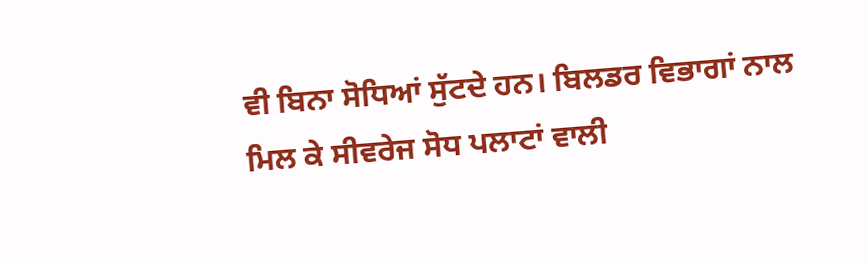ਵੀ ਬਿਨਾ ਸੋਧਿਆਂ ਸੁੱਟਦੇ ਹਨ। ਬਿਲਡਰ ਵਿਭਾਗਾਂ ਨਾਲ ਮਿਲ ਕੇ ਸੀਵਰੇਜ ਸੋਧ ਪਲਾਟਾਂ ਵਾਲੀ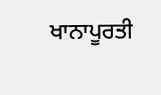ਖਾਨਾਪੂਰਤੀ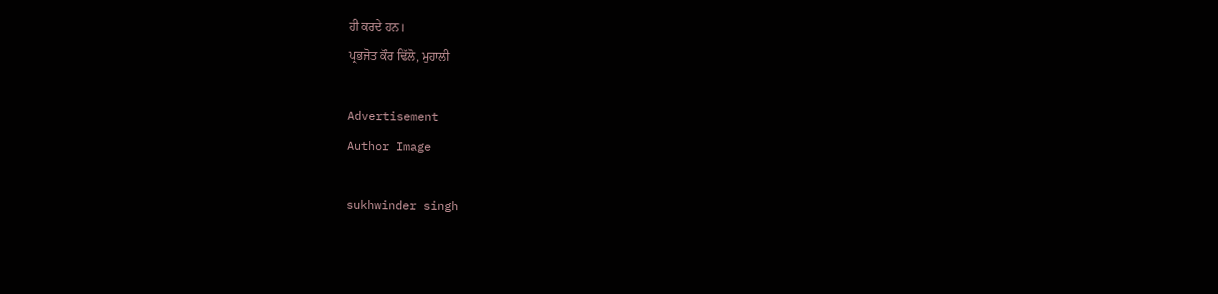ਹੀ ਕਰਦੇ ਹਨ।
ਪ੍ਰਭਜੋਤ ਕੌਰ ਢਿੱਲੋ, ਮੁਹਾਲੀ

Advertisement
Author Image

sukhwinder singh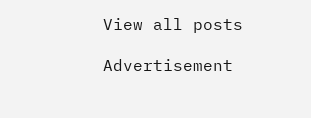View all posts

Advertisement